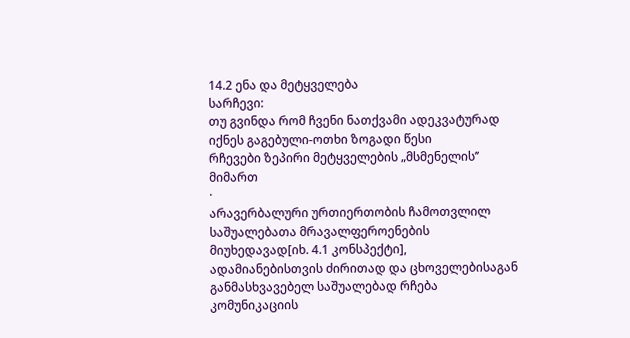14.2 ენა და მეტყველება
სარჩევი:
თუ გვინდა რომ ჩვენი ნათქვამი ადეკვატურად იქნეს გაგებული-ოთხი ზოგადი წესი
რჩევები ზეპირი მეტყველების „მსმენელის’’ მიმართ
·
არავერბალური ურთიერთობის ჩამოთვლილ საშუალებათა მრავალფეროენების მიუხედავად[იხ. 4.1 კონსპექტი],
ადამიანებისთვის ძირითად და ცხოველებისაგან განმასხვავებელ საშუალებად რჩება კომუნიკაციის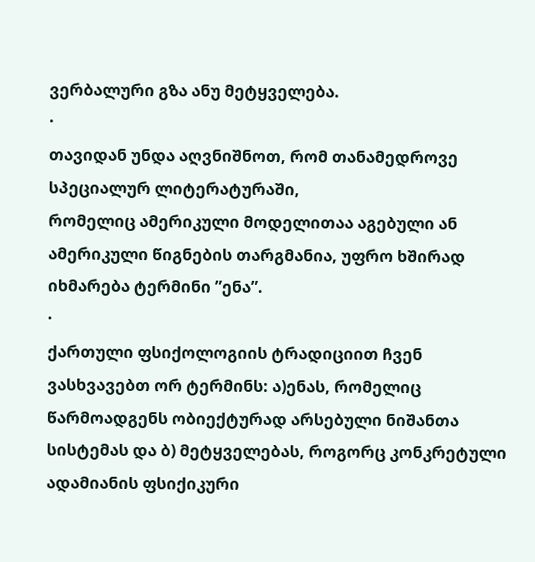ვერბალური გზა ანუ მეტყველება.
·
თავიდან უნდა აღვნიშნოთ, რომ თანამედროვე სპეციალურ ლიტერატურაში,
რომელიც ამერიკული მოდელითაა აგებული ან ამერიკული წიგნების თარგმანია, უფრო ხშირად იხმარება ტერმინი ”ენა”.
·
ქართული ფსიქოლოგიის ტრადიციით ჩვენ ვასხვავებთ ორ ტერმინს: ა)ენას, რომელიც წარმოადგენს ობიექტურად არსებული ნიშანთა სისტემას და ბ) მეტყველებას, როგორც კონკრეტული ადამიანის ფსიქიკური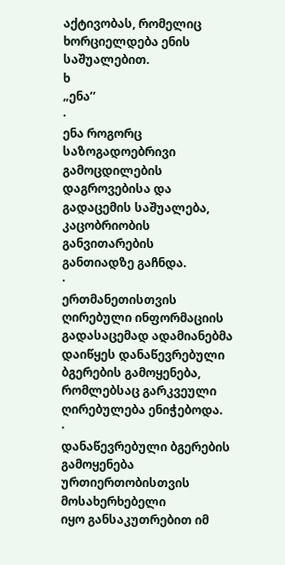აქტივობას, რომელიც ხორციელდება ენის საშუალებით.
ხ
„ენა’’
·
ენა როგორც საზოგადოებრივი გამოცდილების დაგროვებისა და
გადაცემის საშუალება, კაცობრიობის განვითარების
განთიადზე გაჩნდა.
·
ერთმანეთისთვის ღირებული ინფორმაციის გადასაცემად ადამიანებმა დაიწყეს დანაწევრებული ბგერების გამოყენება, რომლებსაც გარკვეული
ღირებულება ენიჭებოდა.
·
დანაწევრებული ბგერების
გამოყენება ურთიერთობისთვის მოსახერხებელი
იყო განსაკუთრებით იმ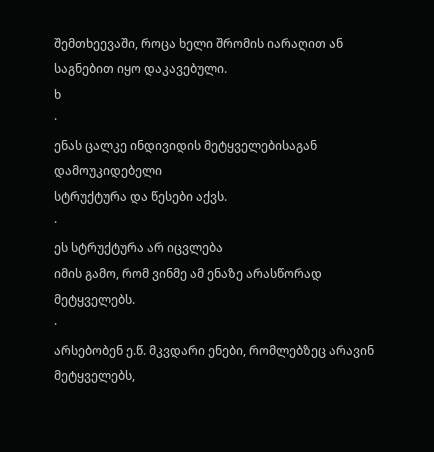შემთხეევაში, როცა ხელი შრომის იარაღით ან საგნებით იყო დაკავებული.
ხ
·
ენას ცალკე ინდივიდის მეტყველებისაგან დამოუკიდებელი
სტრუქტურა და წესები აქვს.
·
ეს სტრუქტურა არ იცვლება
იმის გამო, რომ ვინმე ამ ენაზე არასწორად მეტყველებს.
·
არსებობენ ე.წ. მკვდარი ენები, რომლებზეც არავინ მეტყველებს,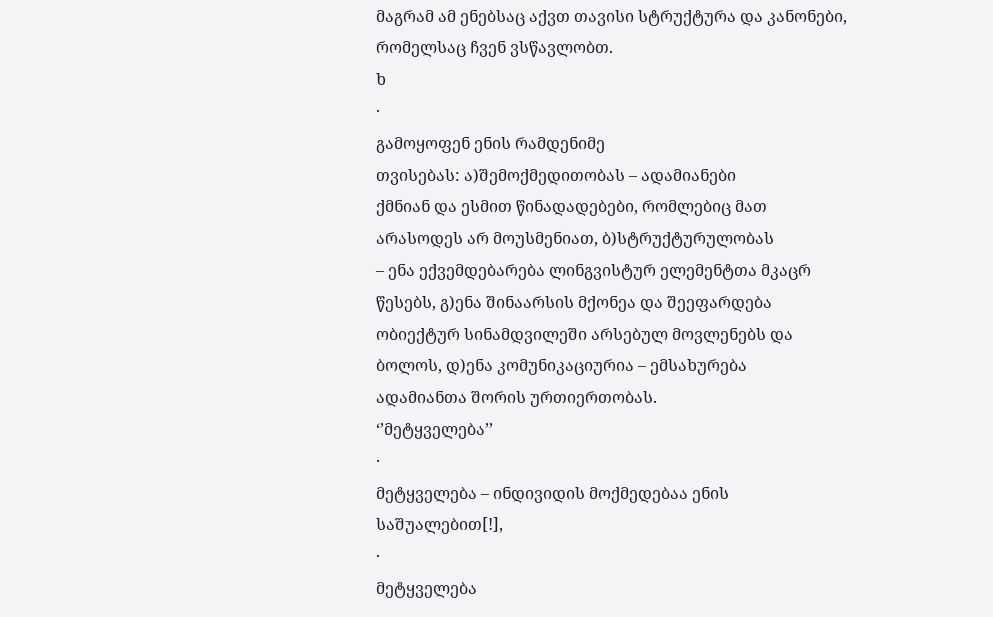მაგრამ ამ ენებსაც აქვთ თავისი სტრუქტურა და კანონები,
რომელსაც ჩვენ ვსწავლობთ.
ხ
·
გამოყოფენ ენის რამდენიმე
თვისებას: ა)შემოქმედითობას – ადამიანები
ქმნიან და ესმით წინადადებები, რომლებიც მათ არასოდეს არ მოუსმენიათ, ბ)სტრუქტურულობას
– ენა ექვემდებარება ლინგვისტურ ელემენტთა მკაცრ წესებს, გ)ენა შინაარსის მქონეა და შეეფარდება
ობიექტურ სინამდვილეში არსებულ მოვლენებს და ბოლოს, დ)ენა კომუნიკაციურია – ემსახურება
ადამიანთა შორის ურთიერთობას.
‘’მეტყველება’’
·
მეტყველება – ინდივიდის მოქმედებაა ენის საშუალებით[!],
·
მეტყველება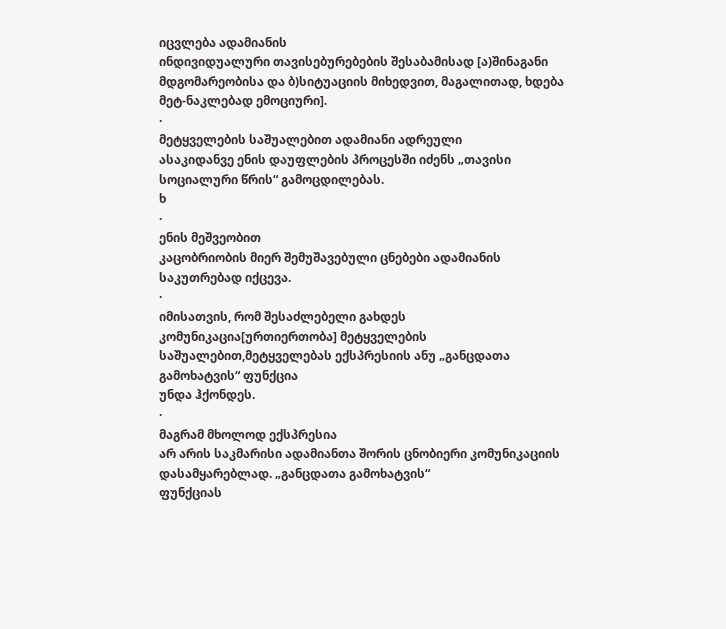იცვლება ადამიანის
ინდივიდუალური თავისებურებების შესაბამისად [ა)შინაგანი მდგომარეობისა და ბ)სიტუაციის მიხედვით, მაგალითად, ხდება მეტ-ნაკლებად ემოციური].
·
მეტყველების საშუალებით ადამიანი ადრეული
ასაკიდანვე ენის დაუფლების პროცესში იძენს „თავისი სოციალური წრის“ გამოცდილებას.
ხ
·
ენის მეშვეობით
კაცობრიობის მიერ შემუშავებული ცნებები ადამიანის
საკუთრებად იქცევა.
·
იმისათვის, რომ შესაძლებელი გახდეს კომუნიკაცია[ურთიერთობა] მეტყველების
საშუალებით,მეტყველებას ექსპრესიის ანუ „განცდათა გამოხატვის“ ფუნქცია
უნდა ჰქონდეს.
·
მაგრამ მხოლოდ ექსპრესია
არ არის საკმარისი ადამიანთა შორის ცნობიერი კომუნიკაციის დასამყარებლად. „განცდათა გამოხატვის“
ფუნქციას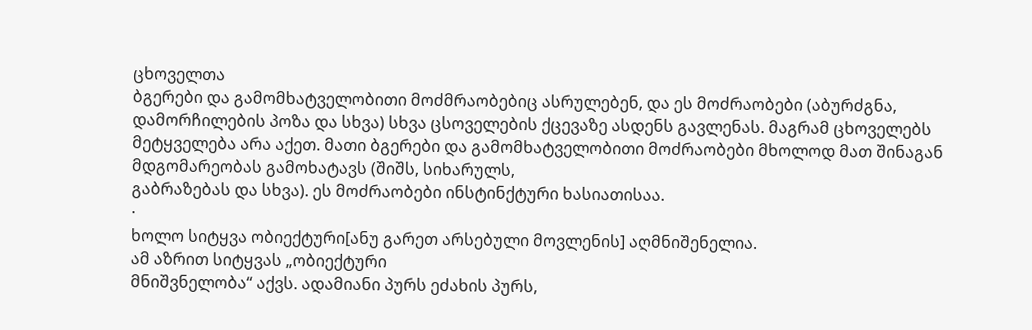ცხოველთა
ბგერები და გამომხატველობითი მოძმრაობებიც ასრულებენ, და ეს მოძრაობები (აბურძგნა,
დამორჩილების პოზა და სხვა) სხვა ცსოველების ქცევაზე ასდენს გავლენას. მაგრამ ცხოველებს
მეტყველება არა აქეთ. მათი ბგერები და გამომხატველობითი მოძრაობები მხოლოდ მათ შინაგან მდგომარეობას გამოხატავს (შიშს, სიხარულს,
გაბრაზებას და სხვა). ეს მოძრაობები ინსტინქტური ხასიათისაა.
·
ხოლო სიტყვა ობიექტური[ანუ გარეთ არსებული მოვლენის] აღმნიშენელია.
ამ აზრით სიტყვას „ობიექტური
მნიშვნელობა“ აქვს. ადამიანი პურს ეძახის პურს,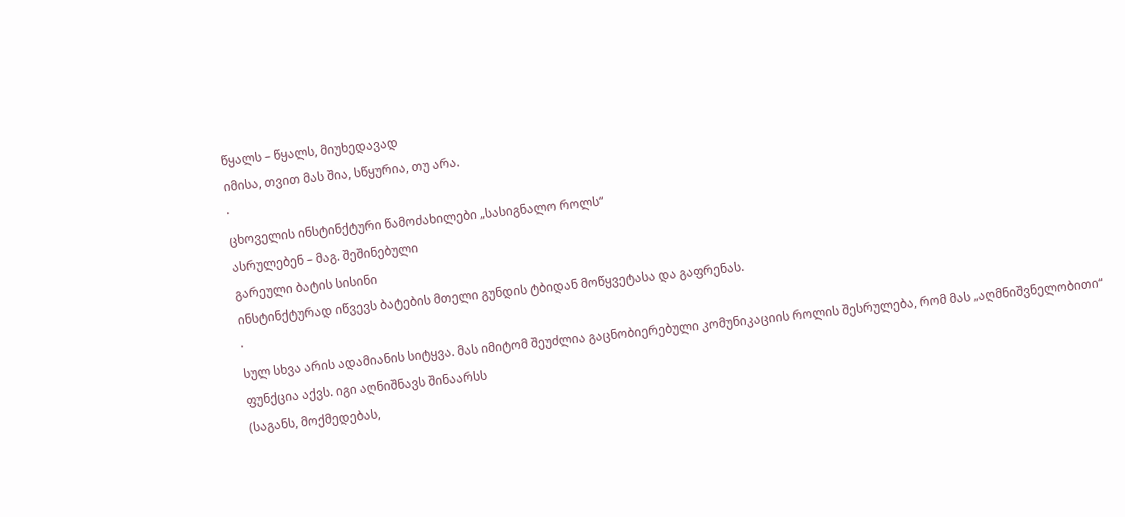წყალს – წყალს, მიუხედავად
იმისა, თვით მას შია, სწყურია, თუ არა.
·
ცხოველის ინსტინქტური წამოძახილები „სასიგნალო როლს“
ასრულებენ – მაგ. შეშინებული
გარეული ბატის სისინი
ინსტინქტურად იწვევს ბატების მთელი გუნდის ტბიდან მოწყვეტასა და გაფრენას.
·
სულ სხვა არის ადამიანის სიტყვა. მას იმიტომ შეუძლია გაცნობიერებული კომუნიკაციის როლის შესრულება, რომ მას „აღმნიშვნელობითი“
ფუნქცია აქვს. იგი აღნიშნავს შინაარსს
(საგანს, მოქმედებას,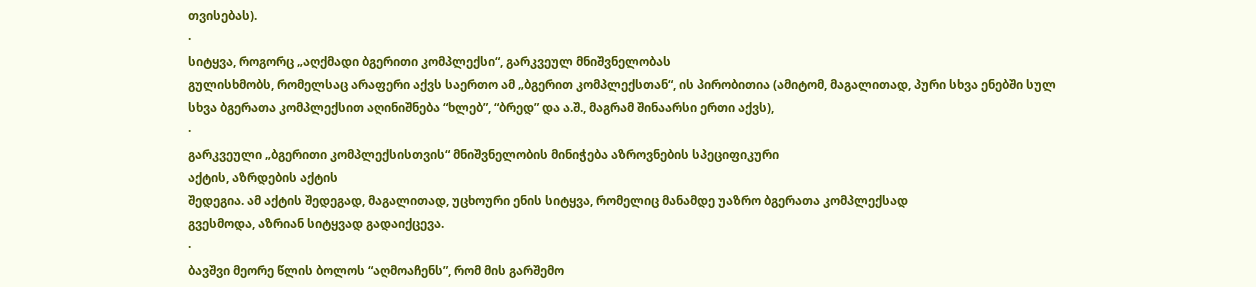თვისებას).
·
სიტყვა, როგორც „აღქმადი ბგერითი კომპლექსი“, გარკვეულ მნიშვნელობას
გულისხმობს, რომელსაც არაფერი აქვს საერთო ამ „ბგერით კომპლექსთან“, ის პირობითია (ამიტომ, მაგალითად, პური სხვა ენებში სულ
სხვა ბგერათა კომპლექსით აღინიშნება “ხლებ”, “ბრედ” და ა.შ., მაგრამ შინაარსი ერთი აქვს),
·
გარკვეული „ბგერითი კომპლექსისთვის“ მნიშვნელობის მინიჭება აზროვნების სპეციფიკური
აქტის, აზრდების აქტის
შედეგია. ამ აქტის შედეგად, მაგალითად, უცხოური ენის სიტყვა, რომელიც მანამდე უაზრო ბგერათა კომპლექსად
გვესმოდა, აზრიან სიტყვად გადაიქცევა.
·
ბავშვი მეორე წლის ბოლოს “აღმოაჩენს”, რომ მის გარშემო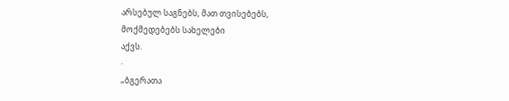არსებულ საგნებს, მათ თვისებებს,
მოქმედებებს სახელები
აქვს.
·
„ბგერათა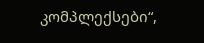კომპლექსები“,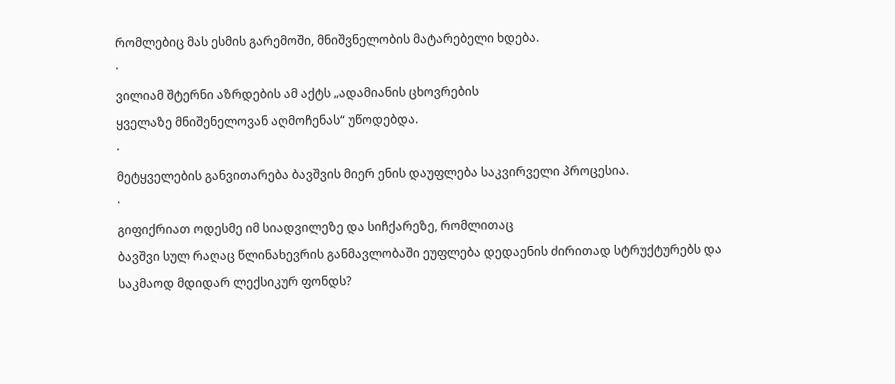რომლებიც მას ესმის გარემოში, მნიშვნელობის მატარებელი ხდება.
·
ვილიამ შტერნი აზრდების ამ აქტს „ადამიანის ცხოვრების
ყველაზე მნიშენელოვან აღმოჩენას“ უწოდებდა.
·
მეტყველების განვითარება ბავშვის მიერ ენის დაუფლება საკვირველი პროცესია.
·
გიფიქრიათ ოდესმე იმ სიადვილეზე და სიჩქარეზე, რომლითაც
ბავშვი სულ რაღაც წლინახევრის განმავლობაში ეუფლება დედაენის ძირითად სტრუქტურებს და
საკმაოდ მდიდარ ლექსიკურ ფონდს?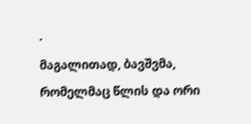·
მაგალითად, ბავშვმა, რომელმაც წლის და ორი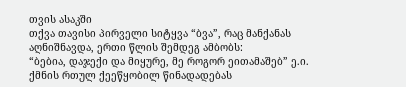თვის ასაკში
თქვა თავისი პირველი სიტყვა “ბვა”, რაც მანქანას აღნიშნავდა, ერთი წლის შემდეგ ამბობს:
“ბებია, დაჯექი და მიყურე, მე როგორ ეითამაშებ” ე.ი. ქმნის რთულ ქეეწყობილ წინადადებას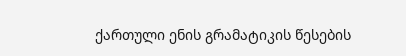ქართული ენის გრამატიკის წესების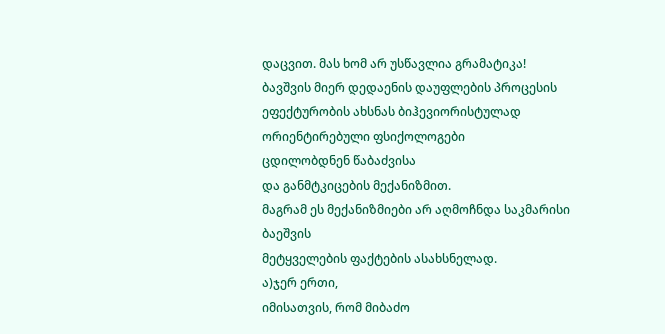დაცვით. მას ხომ არ უსწავლია გრამატიკა! ბავშვის მიერ დედაენის დაუფლების პროცესის
ეფექტურობის ახსნას ბიჰევიორისტულად ორიენტირებული ფსიქოლოგები
ცდილობდნენ წაბაძვისა
და განმტკიცების მექანიზმით.
მაგრამ ეს მექანიზმიები არ აღმოჩნდა საკმარისი ბაეშვის
მეტყველების ფაქტების ასახსნელად.
ა)ჯერ ერთი,
იმისათვის, რომ მიბაძო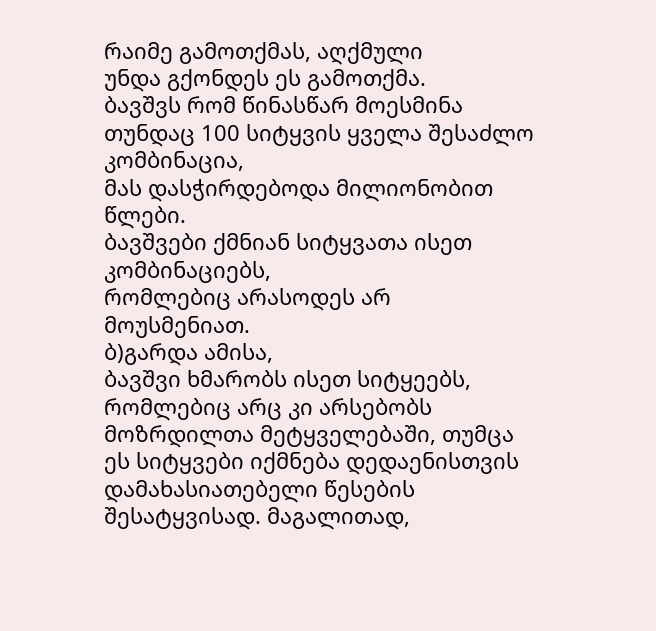რაიმე გამოთქმას, აღქმული
უნდა გქონდეს ეს გამოთქმა.
ბავშვს რომ წინასწარ მოესმინა თუნდაც 100 სიტყვის ყველა შესაძლო კომბინაცია,
მას დასჭირდებოდა მილიონობით წლები.
ბავშვები ქმნიან სიტყვათა ისეთ კომბინაციებს,
რომლებიც არასოდეს არ მოუსმენიათ.
ბ)გარდა ამისა,
ბავშვი ხმარობს ისეთ სიტყეებს, რომლებიც არც კი არსებობს მოზრდილთა მეტყველებაში, თუმცა
ეს სიტყვები იქმნება დედაენისთვის დამახასიათებელი წესების
შესატყვისად. მაგალითად,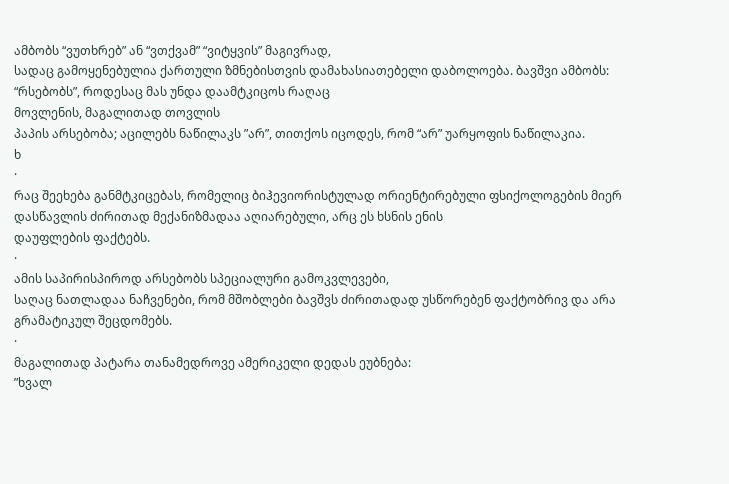ამბობს “ვუთხრებ” ან “ვთქვამ” “ვიტყვის” მაგივრად,
სადაც გამოყენებულია ქართული ზმნებისთვის დამახასიათებელი დაბოლოება. ბავშვი ამბობს:
“რსებობს”, როდესაც მას უნდა დაამტკიცოს რაღაც
მოვლენის, მაგალითად თოვლის
პაპის არსებობა; აცილებს ნაწილაკს ”არ”, თითქოს იცოდეს, რომ “არ” უარყოფის ნაწილაკია.
ხ
·
რაც შეეხება განმტკიცებას, რომელიც ბიჰევიორისტულად ორიენტირებული ფსიქოლოგების მიერ დასწავლის ძირითად მექანიზმადაა აღიარებული, არც ეს ხსნის ენის
დაუფლების ფაქტებს.
·
ამის საპირისპიროდ არსებობს სპეციალური გამოკვლევები,
საღაც ნათლადაა ნაჩვენები, რომ მშობლები ბავშვს ძირითადად უსწორებენ ფაქტობრივ და არა
გრამატიკულ შეცდომებს.
·
მაგალითად პატარა თანამედროვე ამერიკელი დედას ეუბნება:
”ხვალ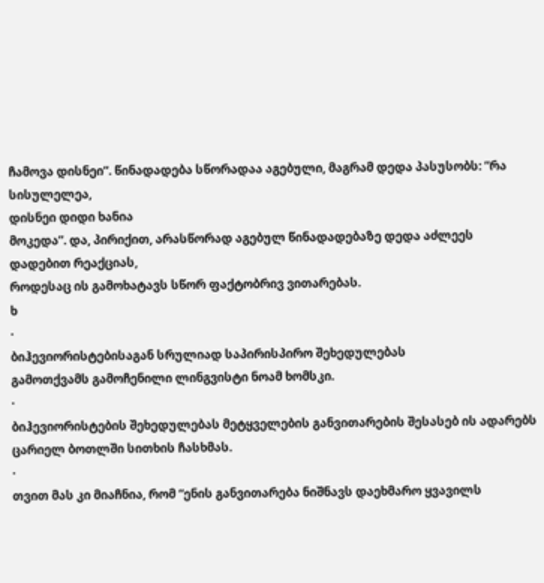ჩამოვა დისნეი”. წინადადება სწორადაა აგებული, მაგრამ დედა პასუსობს: ”რა სისულელეა,
დისნეი დიდი ხანია
მოკედა”. და, პირიქით, არასწორად აგებულ წინადადებაზე დედა აძლეეს დადებით რეაქციას,
როდესაც ის გამოხატავს სწორ ფაქტობრივ ვითარებას.
ხ
·
ბიჰევიორისტებისაგან სრულიად საპირისპირო შეხედულებას
გამოთქვამს გამოჩენილი ლინგვისტი ნოამ ხომსკი.
·
ბიჰევიორისტების შეხედულებას მეტყველების განვითარების შესასებ ის ადარებს
ცარიელ ბოთლში სითხის ჩასხმას.
·
თვით მას კი მიაჩნია, რომ “ენის განვითარება ნიშნავს დაეხმარო ყვავილს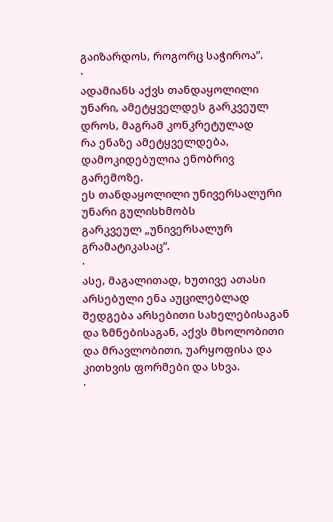გაიზარდოს, როგორც საჭიროა”.
·
ადამიანს აქვს თანდაყოლილი უნარი, ამეტყველდეს გარკვეულ დროს, მაგრამ კონკრეტულად
რა ენაზე ამეტყველდება, დამოკიდებულია ენობრივ გარემოზე.
ეს თანდაყოლილი უნივერსალური უნარი გულისხმობს
გარკვეულ „უნივერსალურ გრამატიკასაც“.
·
ასე, მაგალითად, ხუთივე ათასი არსებული ენა აუცილებლად
შედგება არსებითი სახელებისაგან და ზმნებისაგან, აქვს მხოლობითი
და მრავლობითი, უარყოფისა და კითხვის ფორმები და სხვა.
·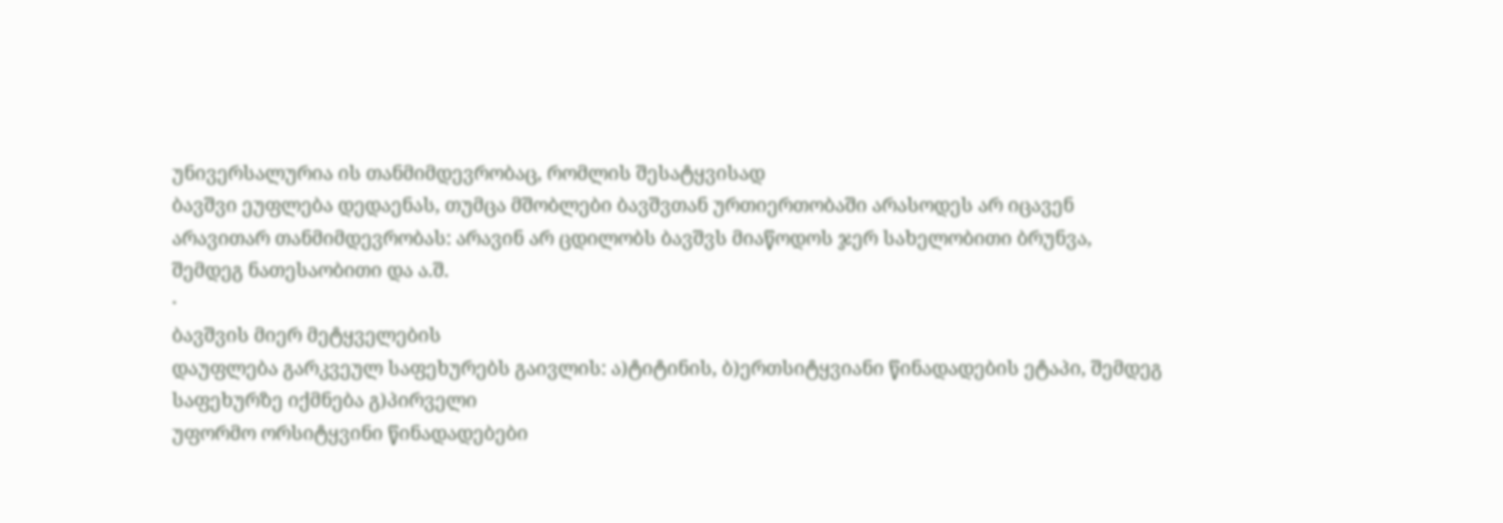უნივერსალურია ის თანმიმდევრობაც, რომლის შესატყვისად
ბავშვი ეუფლება დედაენას, თუმცა მშობლები ბავშვთან ურთიერთობაში არასოდეს არ იცავენ
არავითარ თანმიმდევრობას: არავინ არ ცდილობს ბავშვს მიაწოდოს ჯერ სახელობითი ბრუნვა,
შემდეგ ნათესაობითი და ა.შ.
·
ბავშვის მიერ მეტყველების
დაუფლება გარკვეულ საფეხურებს გაივლის: ა)ტიტინის, ბ)ერთსიტყვიანი წინადადების ეტაპი, შემდეგ
საფეხურზე იქმნება გ)პირველი
უფორმო ორსიტყვინი წინადადებები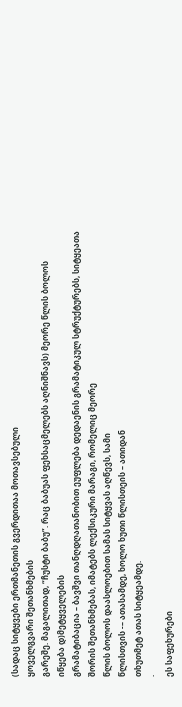(სადაც სიტყვები ერთმანეთის გვერდითაა მოთავსებული
ყოველგვარი შეთანხმების
გარეშე. მაგალითად, “ჩუსტი ბაბუ”. რაც ბაბუას ფეხსაცმელებს აღნიშნავს) მეორე წლის ბოლოს
იწყება დ)მეტყველების
გრამატიბაცია – ბავშვი თანღდღათანობით ეუფლება დედაენის გრამატიკულ სტრუქტურებს, სიტყეათა
შორის შეთანხმებას, იმატებს ლექსიკური მარაგი, რომელიც მეორე
წლის ბოლოს დაასლოებით სამას სიტყვას აღწევს, სამი
წლისთვის -– ათასამდე, ხოლო ხუთი წლისთეის – ათიდან
თხუთმეტ ათას სიტყეამდე.
·
ეს საფეხურები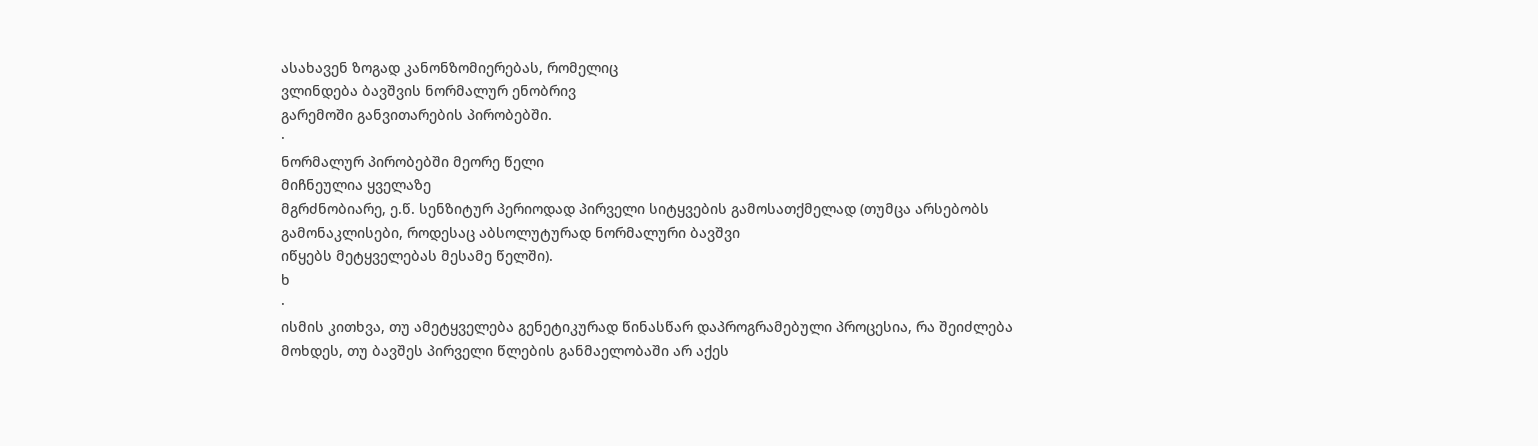ასახავენ ზოგად კანონზომიერებას, რომელიც
ვლინდება ბავშვის ნორმალურ ენობრივ
გარემოში განვითარების პირობებში.
·
ნორმალურ პირობებში მეორე წელი
მიჩნეულია ყველაზე
მგრძნობიარე, ე.წ. სენზიტურ პერიოდად პირველი სიტყვების გამოსათქმელად (თუმცა არსებობს გამონაკლისები, როდესაც აბსოლუტურად ნორმალური ბავშვი
იწყებს მეტყველებას მესამე წელში).
ხ
·
ისმის კითხვა, თუ ამეტყველება გენეტიკურად წინასწარ დაპროგრამებული პროცესია, რა შეიძლება
მოხდეს, თუ ბავშეს პირველი წლების განმაელობაში არ აქეს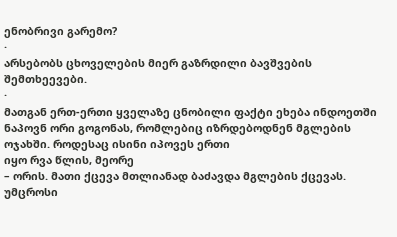ენობრივი გარემო?
·
არსებობს ცხოველების მიერ გაზრდილი ბავშვების შემთხეევები.
·
მათგან ერთ-ერთი ყველაზე ცნობილი ფაქტი ეხება ინდოეთში
ნაპოვნ ორი გოგონას, რომლებიც იზრდებოდნენ მგლების ოჯახში. როდესაც ისინი იპოვეს ერთი
იყო რვა წლის, მეორე
– ორის. მათი ქცევა მთლიანად ბაძავდა მგლების ქცევას. უმცროსი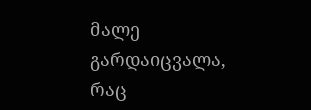მალე გარდაიცვალა, რაც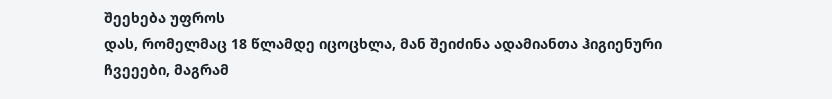შეეხება უფროს
დას, რომელმაც 18 წლამდე იცოცხლა, მან შეიძინა ადამიანთა ჰიგიენური ჩვეეები, მაგრამ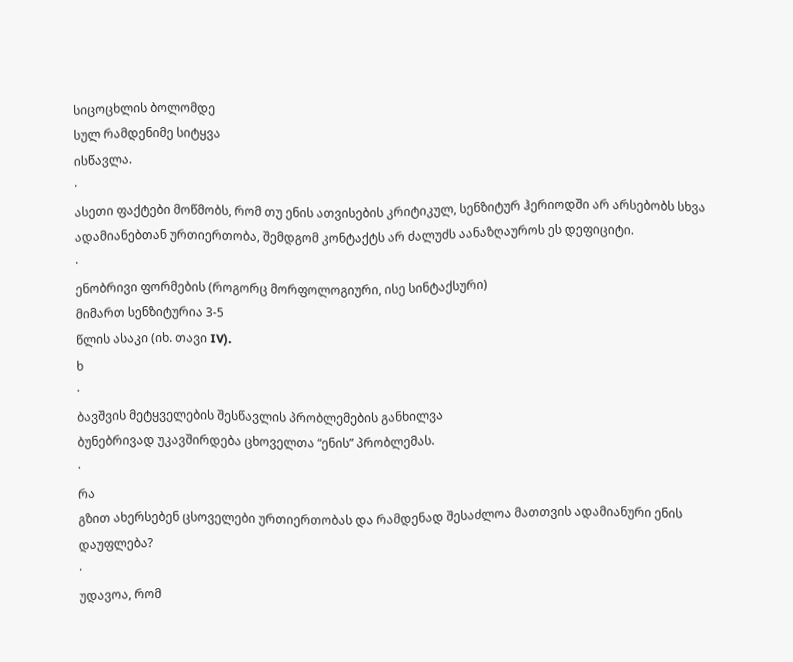სიცოცხლის ბოლომდე
სულ რამდენიმე სიტყვა
ისწავლა.
·
ასეთი ფაქტები მოწმობს, რომ თუ ენის ათვისების კრიტიკულ, სენზიტურ ჰერიოდში არ არსებობს სხვა
ადამიანებთან ურთიერთობა, შემდგომ კონტაქტს არ ძალუძს აანაზღაუროს ეს დეფიციტი.
·
ენობრივი ფორმების (როგორც მორფოლოგიური, ისე სინტაქსური)
მიმართ სენზიტურია 3-5
წლის ასაკი (იხ. თავი IV).
ხ
·
ბავშვის მეტყველების შესწავლის პრობლემების განხილვა
ბუნებრივად უკავშირდება ცხოველთა “ენის” პრობლემას.
·
რა
გზით ახერსებენ ცსოველები ურთიერთობას და რამდენად შესაძლოა მათთვის ადამიანური ენის
დაუფლება?
·
უდავოა, რომ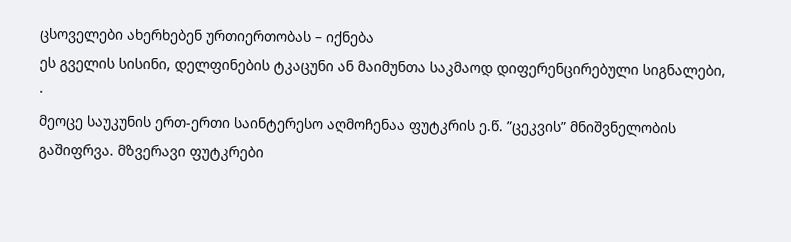ცსოველები ახერხებენ ურთიერთობას – იქნება
ეს გველის სისინი, დელფინების ტკაცუნი ან მაიმუნთა საკმაოდ დიფერენცირებული სიგნალები,
·
მეოცე საუკუნის ერთ-ერთი საინტერესო აღმოჩენაა ფუტკრის ე.წ. ”ცეკვის” მნიშვნელობის გაშიფრვა. მზვერავი ფუტკრები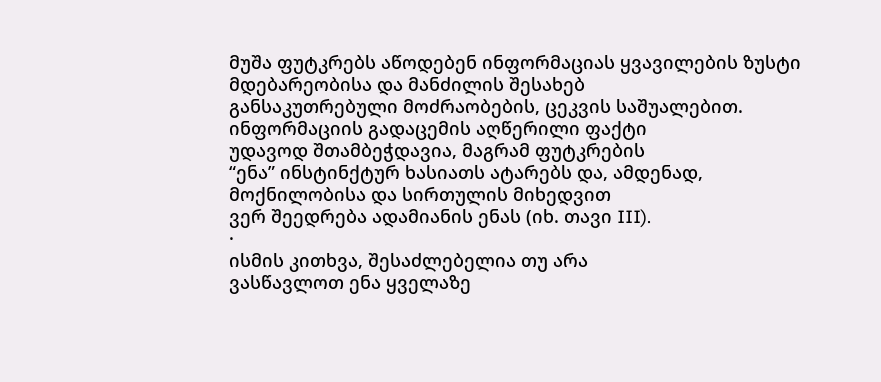მუშა ფუტკრებს აწოდებენ ინფორმაციას ყვავილების ზუსტი მდებარეობისა და მანძილის შესახებ
განსაკუთრებული მოძრაობების, ცეკვის საშუალებით. ინფორმაციის გადაცემის აღწერილი ფაქტი
უდავოდ შთამბეჭდავია, მაგრამ ფუტკრების
“ენა” ინსტინქტურ ხასიათს ატარებს და, ამდენად, მოქნილობისა და სირთულის მიხედვით
ვერ შეედრება ადამიანის ენას (იხ. თავი III).
·
ისმის კითხვა, შესაძლებელია თუ არა
ვასწავლოთ ენა ყველაზე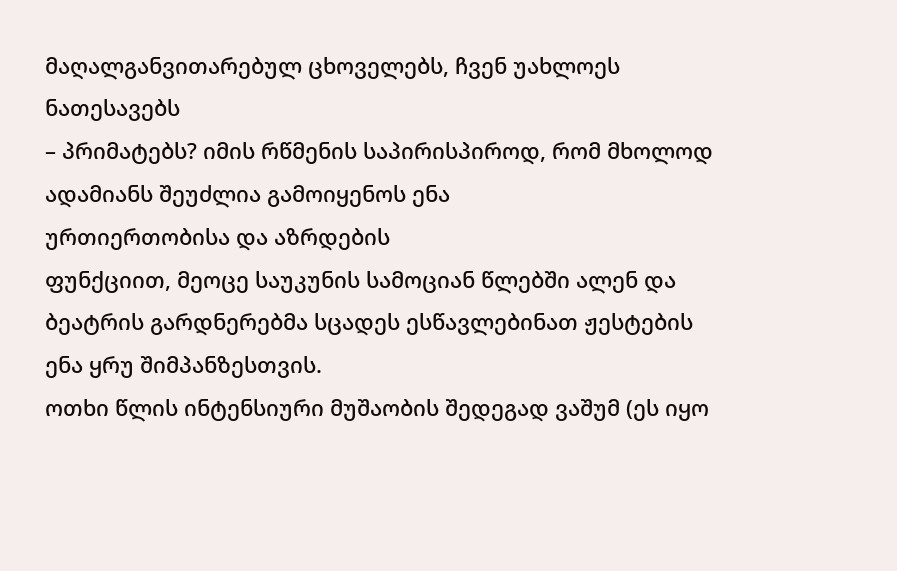მაღალგანვითარებულ ცხოველებს, ჩვენ უახლოეს ნათესავებს
– პრიმატებს? იმის რწმენის საპირისპიროდ, რომ მხოლოდ ადამიანს შეუძლია გამოიყენოს ენა
ურთიერთობისა და აზრდების
ფუნქციით, მეოცე საუკუნის სამოციან წლებში ალენ და ბეატრის გარდნერებმა სცადეს ესწავლებინათ ჟესტების ენა ყრუ შიმპანზესთვის.
ოთხი წლის ინტენსიური მუშაობის შედეგად ვაშუმ (ეს იყო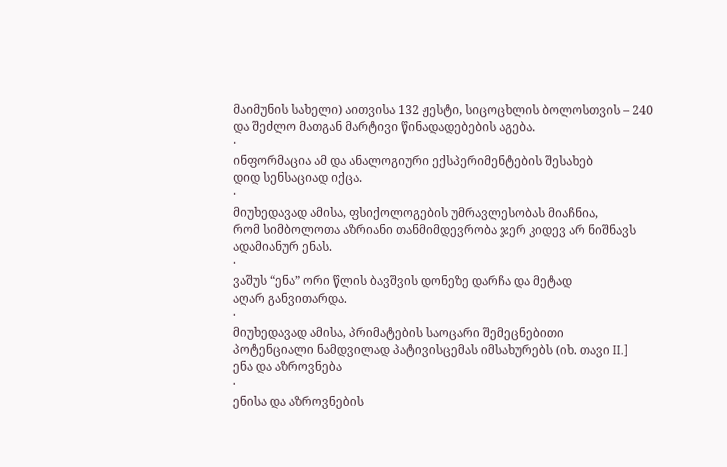მაიმუნის სახელი) აითვისა 132 ჟესტი, სიცოცხლის ბოლოსთვის – 240
და შეძლო მათგან მარტივი წინადადებების აგება.
·
ინფორმაცია ამ და ანალოგიური ექსპერიმენტების შესახებ
დიდ სენსაციად იქცა.
·
მიუხედავად ამისა, ფსიქოლოგების უმრავლესობას მიაჩნია,
რომ სიმბოლოთა აზრიანი თანმიმდევრობა ჯერ კიდევ არ ნიშნავს ადამიანურ ენას.
·
ვაშუს “ენა” ორი წლის ბავშვის დონეზე დარჩა და მეტად
აღარ განვითარდა.
·
მიუხედავად ამისა, პრიმატების საოცარი შემეცნებითი
პოტენციალი ნამდვილად პატივისცემას იმსახურებს (იხ. თავი II.]
ენა და აზროვნება
·
ენისა და აზროვნების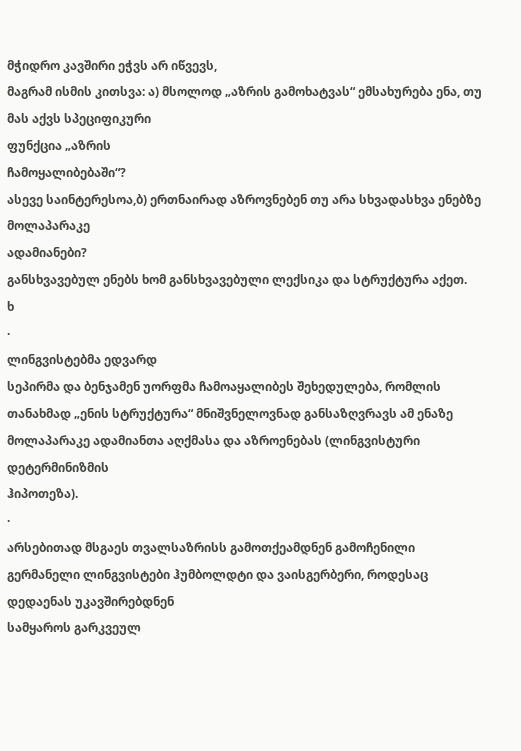მჭიდრო კავშირი ეჭვს არ იწვევს,
მაგრამ ისმის კითსვა: ა) მსოლოდ „აზრის გამოხატვას“ ემსახურება ენა, თუ მას აქვს სპეციფიკური
ფუნქცია „აზრის
ჩამოყალიბებაში“?
ასევე საინტერესოა,ბ) ერთნაირად აზროვნებენ თუ არა სხვადასხვა ენებზე მოლაპარაკე
ადამიანები?
განსხვავებულ ენებს ხომ განსხვავებული ლექსიკა და სტრუქტურა აქეთ.
ხ
·
ლინგვისტებმა ედვარდ
სეპირმა და ბენჯამენ უორფმა ჩამოაყალიბეს შეხედულება, რომლის თანახმად „ენის სტრუქტურა“ მნიშვნელოვნად განსაზღვრავს ამ ენაზე მოლაპარაკე ადამიანთა აღქმასა და აზროენებას (ლინგვისტური დეტერმინიზმის
ჰიპოთეზა).
·
არსებითად მსგაეს თვალსაზრისს გამოთქეამდნენ გამოჩენილი
გერმანელი ლინგვისტები ჰუმბოლდტი და ვაისგერბერი, როდესაც
დედაენას უკავშირებდნენ
სამყაროს გარკვეულ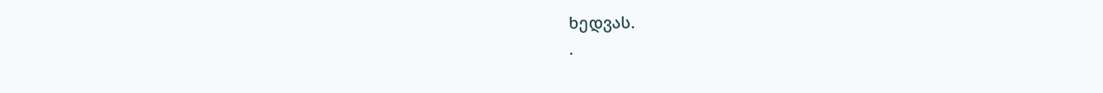ხედვას.
·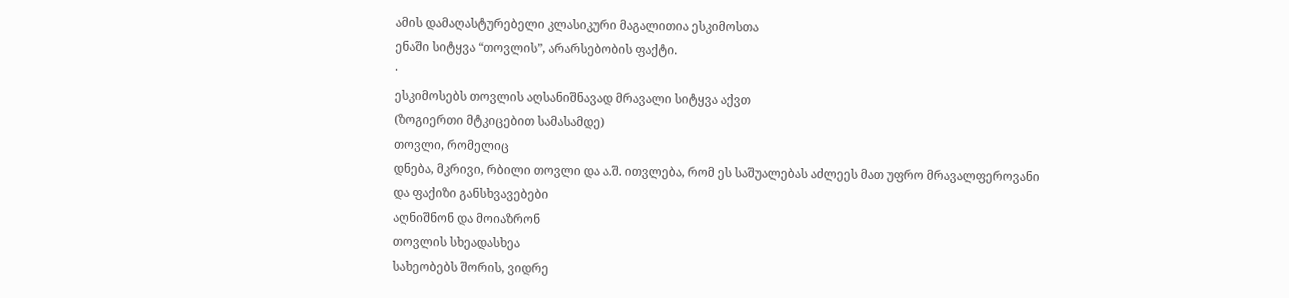ამის დამაღასტურებელი კლასიკური მაგალითია ესკიმოსთა
ენაში სიტყვა “თოვლის”, არარსებობის ფაქტი.
·
ესკიმოსებს თოვლის აღსანიშნავად მრავალი სიტყვა აქვთ
(ზოგიერთი მტკიცებით სამასამდე)
თოვლი, რომელიც
დნება, მკრივი, რბილი თოვლი და ა.შ. ითვლება, რომ ეს საშუალებას აძლეეს მათ უფრო მრავალფეროვანი
და ფაქიზი განსხვავებები
აღნიშნონ და მოიაზრონ
თოვლის სხეადასხეა
სახეობებს შორის, ვიდრე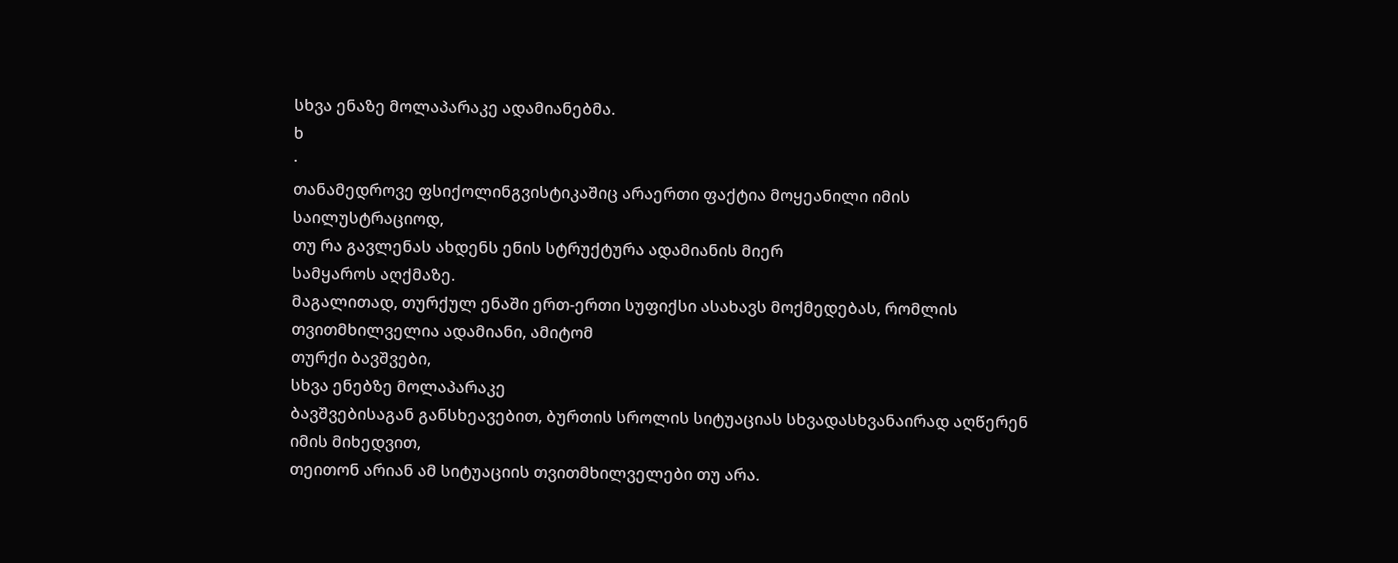სხვა ენაზე მოლაპარაკე ადამიანებმა.
ხ
·
თანამედროვე ფსიქოლინგვისტიკაშიც არაერთი ფაქტია მოყეანილი იმის საილუსტრაციოდ,
თუ რა გავლენას ახდენს ენის სტრუქტურა ადამიანის მიერ
სამყაროს აღქმაზე.
მაგალითად, თურქულ ენაში ერთ-ერთი სუფიქსი ასახავს მოქმედებას, რომლის თვითმხილველია ადამიანი, ამიტომ
თურქი ბავშვები,
სხვა ენებზე მოლაპარაკე
ბავშვებისაგან განსხეავებით, ბურთის სროლის სიტუაციას სხვადასხვანაირად აღწერენ იმის მიხედვით,
თეითონ არიან ამ სიტუაციის თვითმხილველები თუ არა.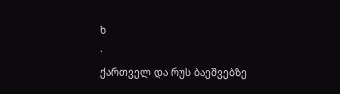ხ
·
ქართველ და რუს ბაეშვებზე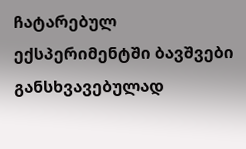ჩატარებულ ექსპერიმენტში ბავშვები
განსხვავებულად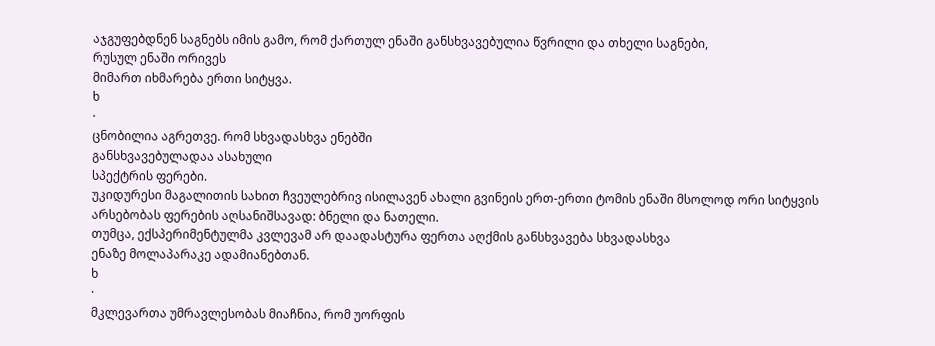აჯგუფებდნენ საგნებს იმის გამო, რომ ქართულ ენაში განსხვავებულია წვრილი და თხელი საგნები,
რუსულ ენაში ორივეს
მიმართ იხმარება ერთი სიტყვა.
ხ
·
ცნობილია აგრეთვე. რომ სხვადასხვა ენებში
განსხვავებულადაა ასახული
სპექტრის ფერები.
უკიდურესი მაგალითის სახით ჩვეულებრივ ისილავენ ახალი გვინეის ერთ-ერთი ტომის ენაში მსოლოდ ორი სიტყვის
არსებობას ფერების აღსანიშსავად: ბნელი და ნათელი.
თუმცა, ექსპერიმენტულმა კვლევამ არ დაადასტურა ფერთა აღქმის განსხვავება სხვადასხვა
ენაზე მოლაპარაკე ადამიანებთან.
ხ
·
მკლევართა უმრავლესობას მიაჩნია, რომ უორფის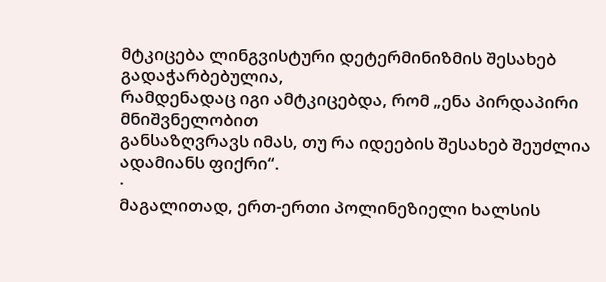მტკიცება ლინგვისტური დეტერმინიზმის შესახებ გადაჭარბებულია,
რამდენადაც იგი ამტკიცებდა, რომ „ენა პირდაპირი მნიშვნელობით
განსაზღვრავს იმას, თუ რა იდეების შესახებ შეუძლია ადამიანს ფიქრი“.
·
მაგალითად, ერთ-ერთი პოლინეზიელი ხალსის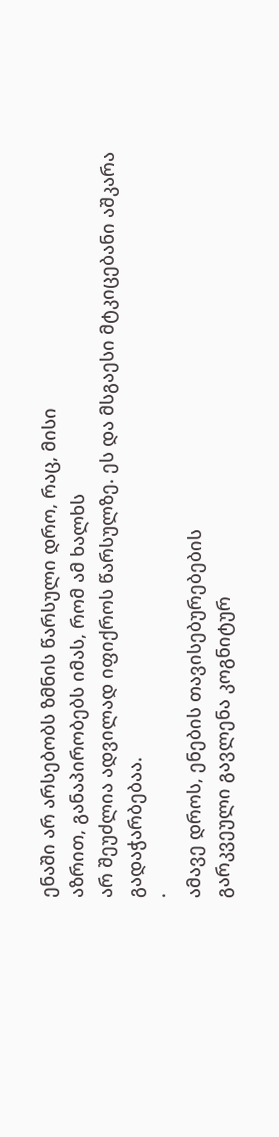ენაში არ არსებობს ზმნის წარსული დრო, რაც, მისი
აზრით, განაპირობებს იმას, რომ ამ ხალხს
არ შეუძლია ადვილად იფიქროს წარსულზე. ეს და მსგაესი მტკიცებანი აშკარა გადაჭარბებაა.
·
ამავე დროს, ენების თავისებურებების
გარკვეული გავლენა კოგნიტურ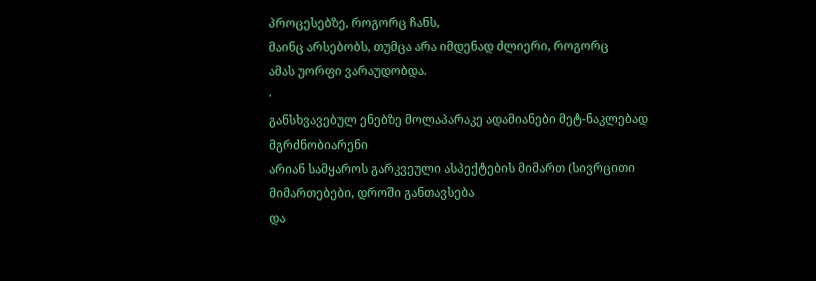პროცესებზე, როგორც ჩანს,
მაინც არსებობს, თუმცა არა იმდენად ძლიერი, როგორც
ამას უორფი ვარაუდობდა.
·
განსხვავებულ ენებზე მოლაპარაკე ადამიანები მეტ-ნაკლებად მგრძნობიარენი
არიან სამყაროს გარკვეული ასპექტების მიმართ (სივრცითი მიმართებები, დროში განთავსება
და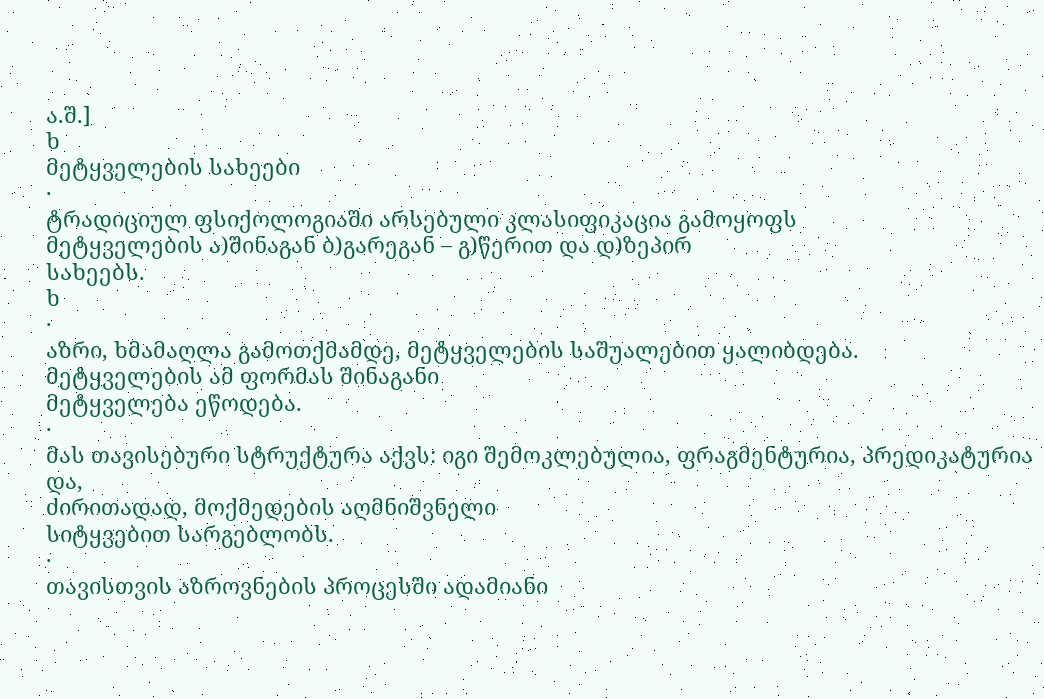ა.შ.]
ხ
მეტყველების სახეები
·
ტრადიციულ ფსიქოლოგიაში არსებული კლასიფიკაცია გამოყოფს
მეტყველების ა)შინაგან ბ)გარეგან – გ)წერით და დ)ზეპირ
სახეებს.
ხ
·
აზრი, ხმამაღლა გამოთქმამდე, მეტყველების საშუალებით ყალიბდება.
მეტყველების ამ ფორმას შინაგანი
მეტყველება ეწოდება.
·
მას თავისებური სტრუქტურა აქვს: იგი შემოკლებულია, ფრაგმენტურია, პრედიკატურია და,
ძირითადად, მოქმედების აღმნიშვნელი
სიტყვებით სარგებლობს.
·
თავისთვის აზროვნების პროცესში ადამიანი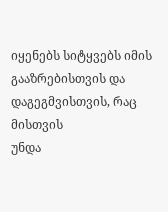იყენებს სიტყვებს იმის გააზრებისთვის და დაგეგმვისთვის, რაც მისთვის
უნდა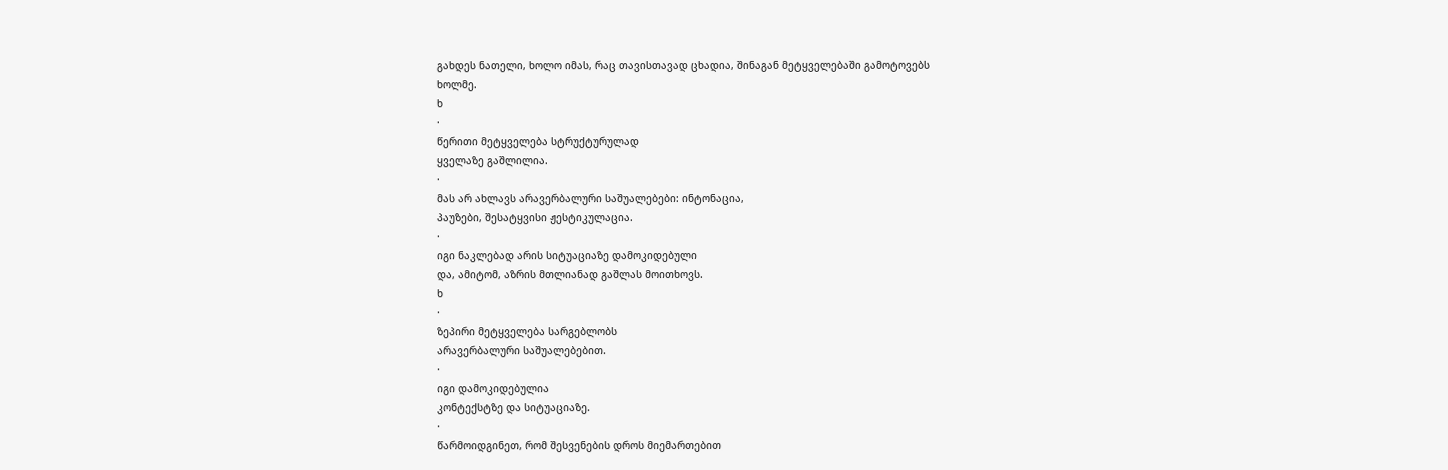გახდეს ნათელი, ხოლო იმას, რაც თავისთავად ცხადია, შინაგან მეტყველებაში გამოტოვებს
ხოლმე.
ხ
·
წერითი მეტყველება სტრუქტურულად
ყველაზე გაშლილია.
·
მას არ ახლავს არავერბალური საშუალებები: ინტონაცია,
პაუზები, შესატყვისი ჟესტიკულაცია.
·
იგი ნაკლებად არის სიტუაციაზე დამოკიდებული
და, ამიტომ, აზრის მთლიანად გაშლას მოითხოვს.
ხ
·
ზეპირი მეტყველება სარგებლობს
არავერბალური საშუალებებით.
·
იგი დამოკიდებულია
კონტექსტზე და სიტუაციაზე.
·
წარმოიდგინეთ, რომ შესვენების დროს მიემართებით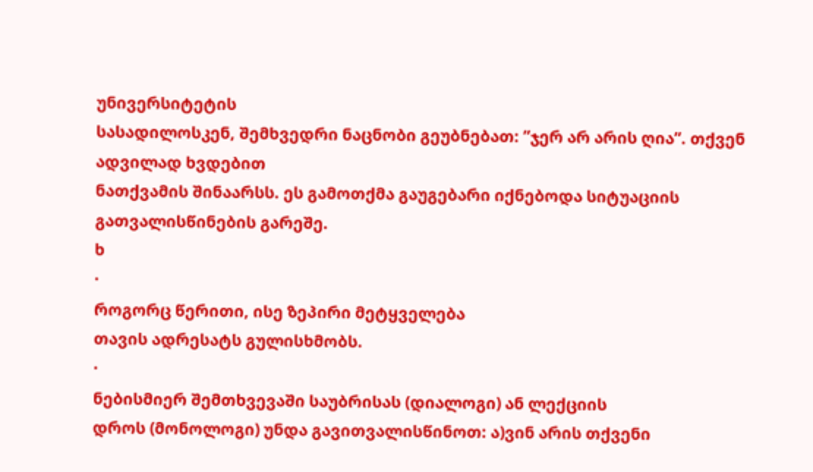უნივერსიტეტის
სასადილოსკენ, შემხვედრი ნაცნობი გეუბნებათ: ”ჯერ არ არის ღია”. თქვენ ადვილად ხვდებით
ნათქვამის შინაარსს. ეს გამოთქმა გაუგებარი იქნებოდა სიტუაციის
გათვალისწინების გარეშე.
ხ
·
როგორც წერითი, ისე ზეპირი მეტყველება
თავის ადრესატს გულისხმობს.
·
ნებისმიერ შემთხვევაში საუბრისას (დიალოგი) ან ლექციის
დროს (მონოლოგი) უნდა გავითვალისწინოთ: ა)ვინ არის თქვენი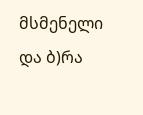მსმენელი
და ბ)რა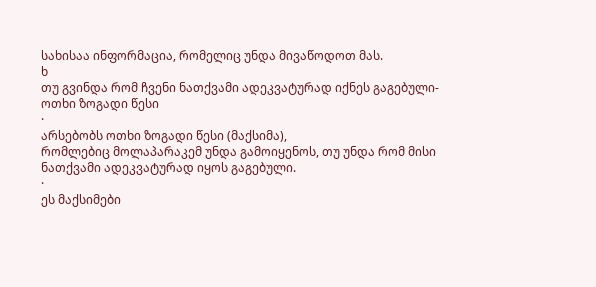სახისაა ინფორმაცია, რომელიც უნდა მივაწოდოთ მას.
ხ
თუ გვინდა რომ ჩვენი ნათქვამი ადეკვატურად იქნეს გაგებული-ოთხი ზოგადი წესი
·
არსებობს ოთხი ზოგადი წესი (მაქსიმა),
რომლებიც მოლაპარაკემ უნდა გამოიყენოს, თუ უნდა რომ მისი ნათქვამი ადეკვატურად იყოს გაგებული.
·
ეს მაქსიმები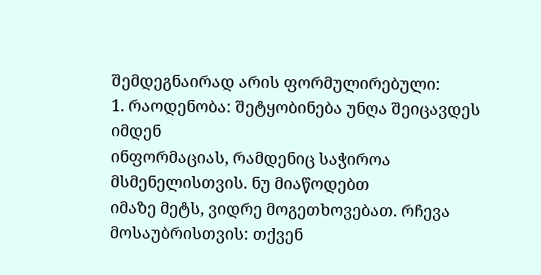შემდეგნაირად არის ფორმულირებული:
1. რაოდენობა: შეტყობინება უნღა შეიცავდეს იმდენ
ინფორმაციას, რამდენიც საჭიროა მსმენელისთვის. ნუ მიაწოდებთ
იმაზე მეტს, ვიდრე მოგეთხოვებათ. რჩევა მოსაუბრისთვის: თქვენ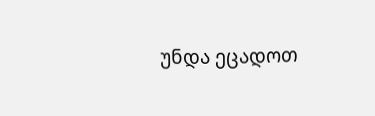უნდა ეცადოთ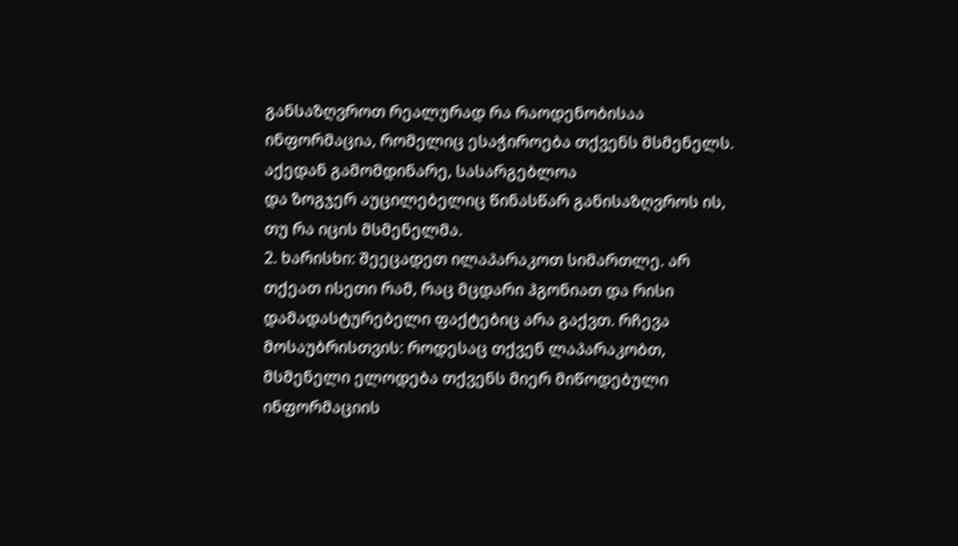განსაზღვროთ რეალურად რა რაოდენობისაა
ინფორმაცია, რომელიც ესაჭიროება თქვენს მსმენელს. აქედან გამომდინარე, სასარგებლოა
და ზოგჯერ აუცილებელიც წინასწარ განისაზღვროს ის, თუ რა იცის მსმენელმა.
2. ხარისხი: შეეცადეთ ილაპარაკოთ სიმართლე. არ თქეათ ისეთი რამ, რაც მცდარი ჰგონიათ და რისი
დამადასტურებელი ფაქტებიც არა გაქვთ. რჩევა მოსაუბრისთვის: როდესაც თქვენ ლაპარაკობთ,
მსმენელი ელოდება თქვენს მიერ მიწოდებული ინფორმაციის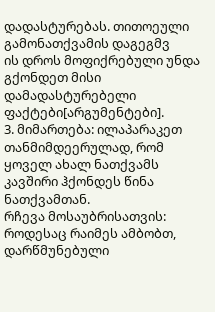დადასტურებას. თითოეული გამონათქვამის დაგეგმვ
ის დროს მოფიქრებული უნდა გქონდეთ მისი
დამადასტურებელი ფაქტები[არგუმენტები].
3. მიმართება: ილაპარაკეთ თანმიმდეერულად, რომ ყოველ ახალ ნათქვამს კავშირი ჰქონდეს წინა ნათქვამთან.
რჩევა მოსაუბრისათვის: როდესაც რაიმეს ამბობთ,
დარწმუნებული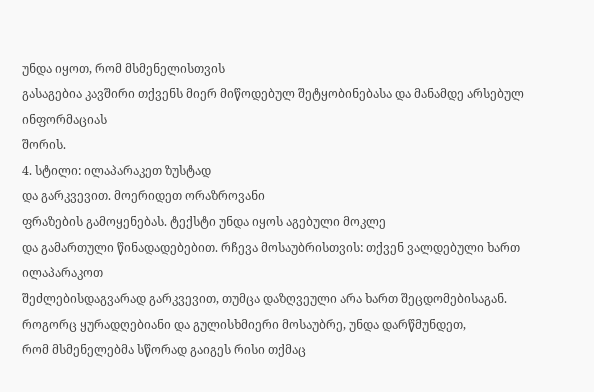უნდა იყოთ, რომ მსმენელისთვის
გასაგებია კავშირი თქვენს მიერ მიწოდებულ შეტყობინებასა და მანამდე არსებულ ინფორმაციას
შორის.
4. სტილი: ილაპარაკეთ ზუსტად
და გარკვევით. მოერიდეთ ორაზროვანი
ფრაზების გამოყენებას. ტექსტი უნდა იყოს აგებული მოკლე
და გამართული წინადადებებით. რჩევა მოსაუბრისთვის: თქვენ ვალდებული ხართ ილაპარაკოთ
შეძლებისდაგვარად გარკვევით, თუმცა დაზღვეული არა ხართ შეცდომებისაგან.
როგორც ყურადღებიანი და გულისხმიერი მოსაუბრე, უნდა დარწმუნდეთ,
რომ მსმენელებმა სწორად გაიგეს რისი თქმაც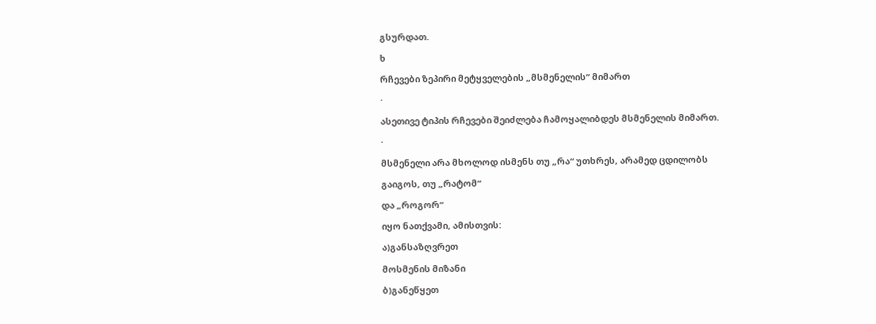გსურდათ.
ხ
რჩევები ზეპირი მეტყველების „მსმენელის’’ მიმართ
·
ასეთივე ტიპის რჩევები შეიძლება ჩამოყალიბდეს მსმენელის მიმართ.
·
მსმენელი არა მხოლოდ ისმენს თუ „რა“ უთხრეს, არამედ ცდილობს
გაიგოს, თუ „რატომ“
და „როგორ“
იყო ნათქვამი, ამისთვის:
ა)განსაზღვრეთ
მოსმენის მიზანი
ბ)განეწყეთ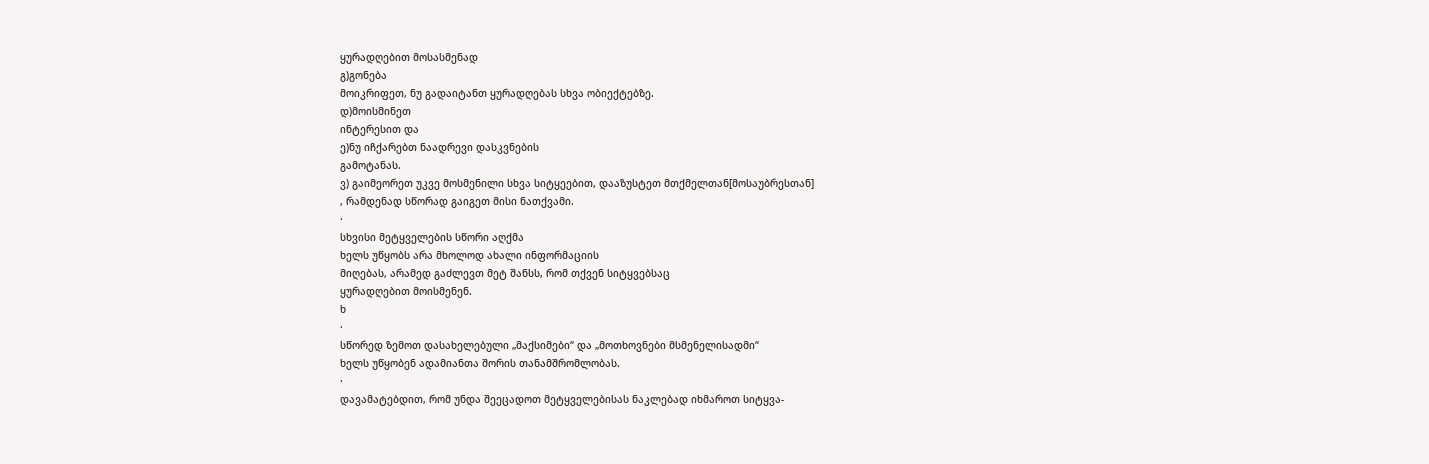ყურადღებით მოსასმენად
გ)გონება
მოიკრიფეთ, ნუ გადაიტანთ ყურადღებას სხვა ობიექტებზე.
დ)მოისმინეთ
ინტერესით და
ე)ნუ იჩქარებთ ნაადრევი დასკვნების
გამოტანას.
ვ) გაიმეორეთ უკვე მოსმენილი სხვა სიტყეებით, დააზუსტეთ მთქმელთან[მოსაუბრესთან]
, რამდენად სწორად გაიგეთ მისი ნათქვამი.
·
სხვისი მეტყველების სწორი აღქმა
ხელს უწყობს არა მხოლოდ ახალი ინფორმაციის
მიღებას, არამედ გაძლევთ მეტ შანსს, რომ თქვენ სიტყვებსაც
ყურადღებით მოისმენენ.
ხ
·
სწორედ ზემოთ დასახელებული „მაქსიმები“ და „მოთხოვნები მსმენელისადმი“
ხელს უწყობენ ადამიანთა შორის თანამშრომლობას.
·
დავამატებდით, რომ უნდა შეეცადოთ მეტყველებისას ნაკლებად იხმაროთ სიტყვა-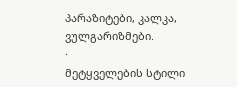პარაზიტები, კალკა,
ვულგარიზმები.
·
მეტყველების სტილი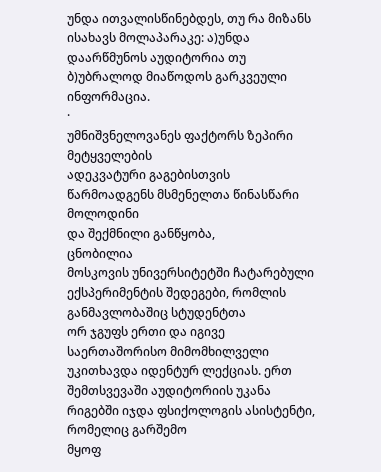უნდა ითვალისწინებდეს, თუ რა მიზანს ისახავს მოლაპარაკე: ა)უნდა დაარწმუნოს აუდიტორია თუ ბ)უბრალოდ მიაწოდოს გარკვეული
ინფორმაცია.
·
უმნიშვნელოვანეს ფაქტორს ზეპირი მეტყველების
ადეკვატური გაგებისთვის წარმოადგენს მსმენელთა წინასწარი მოლოდინი
და შექმნილი განწყობა,
ცნობილია
მოსკოვის უნივერსიტეტში ჩატარებული ექსპერიმენტის შედეგები, რომლის განმავლობაშიც სტუდენტთა
ორ ჯგუფს ერთი და იგივე საერთაშორისო მიმომხილველი უკითხავდა იდენტურ ლექციას. ერთ
შემთსვევაში აუდიტორიის უკანა რიგებში იჯდა ფსიქოლოგის ასისტენტი, რომელიც გარშემო
მყოფ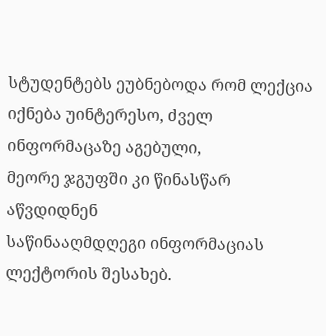სტუდენტებს ეუბნებოდა რომ ლექცია იქნება უინტერესო, ძველ ინფორმაცაზე აგებული,
მეორე ჯგუფში კი წინასწარ აწვდიდნენ
საწინააღმდღეგი ინფორმაციას ლექტორის შესახებ.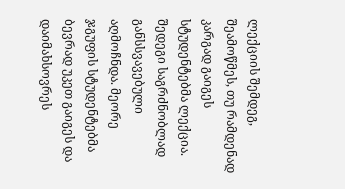ლექციის შემდეგ, შეამოწმეს, თუ რამდენად
კარგად გაიგეს სტუდენტებმა ლექცია. შედეგი საგრძნობლად განსსვავებული აღმოჩნდა. მეორე
ჯგუფის სტუდენტებმა ბევრად უკეთ გაიგეს და დაიმახსოვრეს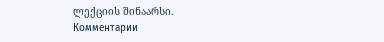ლექციის შინაარსი.
Комментарии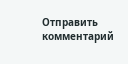Отправить комментарий